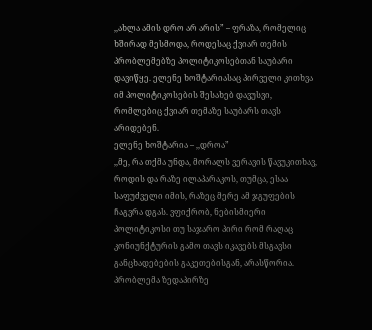,,ახლა ამის დრო არ არის” – ფრაზა, რომელიც ხშირად მესმოდა, როდესაც ქვიარ თემის პრობლემებზე პოლიტიკოსებთან საუბარი დავიწყე. ელენე ხოშტარიასაც პირველი კითხვა იმ პოლიტიკოსების შესახებ დავუსვი, რომლებიც ქვიარ თემაზე საუბარს თავს არიდებენ.
ელენე ხოშტარია – ,,დროა”
,,მე, რა თქმა უნდა, მორალს ვერავის წავუკითხავ, როდის და რაზე ილაპარაკოს, თუმცა, ესაა საფუძველი იმის, რაზეც მერე ამ ჯგუფების ჩაგვრა დგას. ვფიქრობ, ნებისმიერი პოლიტიკოსი თუ საჯარო პირი რომ რაღაც კონიუნქტურის გამო თავს იკავებს მსგავსი განცხადებების გაკეთებისგან, არასწორია.
პრობლემა ზედაპირზე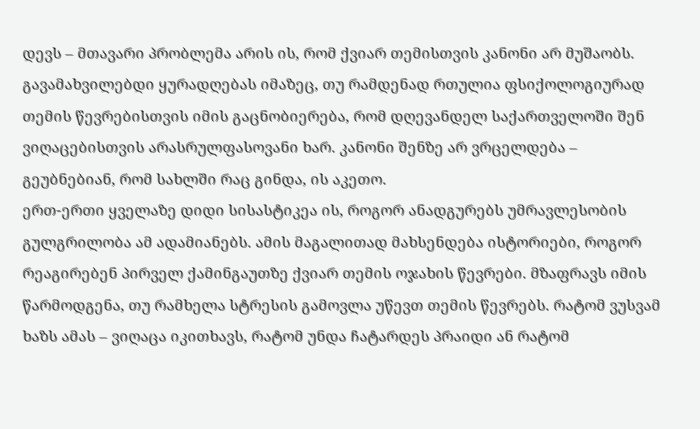დევს – მთავარი პრობლემა არის ის, რომ ქვიარ თემისთვის კანონი არ მუშაობს. გავამახვილებდი ყურადღებას იმაზეც, თუ რამდენად რთულია ფსიქოლოგიურად თემის წევრებისთვის იმის გაცნობიერება, რომ დღევანდელ საქართველოში შენ ვიღაცებისთვის არასრულფასოვანი ხარ. კანონი შენზე არ ვრცელდება – გეუბნებიან, რომ სახლში რაც გინდა, ის აკეთო.
ერთ-ერთი ყველაზე დიდი სისასტიკეა ის, როგორ ანადგურებს უმრავლესობის გულგრილობა ამ ადამიანებს. ამის მაგალითად მახსენდება ისტორიები, როგორ რეაგირებენ პირველ ქამინგაუთზე ქვიარ თემის ოჯახის წევრები. მზაფრავს იმის წარმოდგენა, თუ რამხელა სტრესის გამოვლა უწევთ თემის წევრებს. რატომ ვუსვამ ხაზს ამას – ვიღაცა იკითხავს, რატომ უნდა ჩატარდეს პრაიდი ან რატომ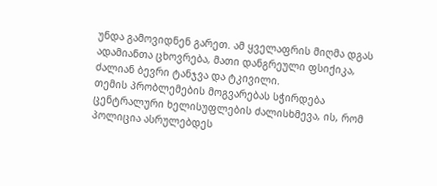უნდა გამოვიდნენ გარეთ. ამ ყველაფრის მიღმა დგას ადამიანთა ცხოვრება, მათი დანგრეული ფსიქიკა, ძალიან ბევრი ტანჯვა და ტკივილი.
თემის პრობლემების მოგვარებას სჭირდება ცენტრალური ხელისუფლების ძალისხმევა, ის, რომ პოლიცია ასრულებდეს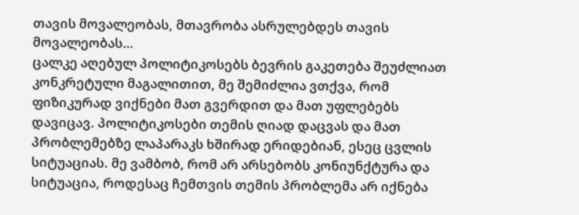თავის მოვალეობას, მთავრობა ასრულებდეს თავის მოვალეობას…
ცალკე აღებულ პოლიტიკოსებს ბევრის გაკეთება შეუძლიათ კონკრეტული მაგალითით, მე შემიძლია ვთქვა, რომ ფიზიკურად ვიქნები მათ გვერდით და მათ უფლებებს დავიცავ. პოლიტიკოსები თემის ღიად დაცვას და მათ პრობლემებზე ლაპარაკს ხშირად ერიდებიან, ესეც ცვლის სიტუაციას. მე ვამბობ, რომ არ არსებობს კონიუნქტურა და სიტუაცია, როდესაც ჩემთვის თემის პრობლემა არ იქნება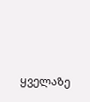ყველაზე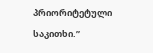პრიორიტეტული საკითხი.”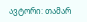ავტორი: თამარ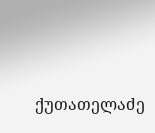ქუთათელაძე